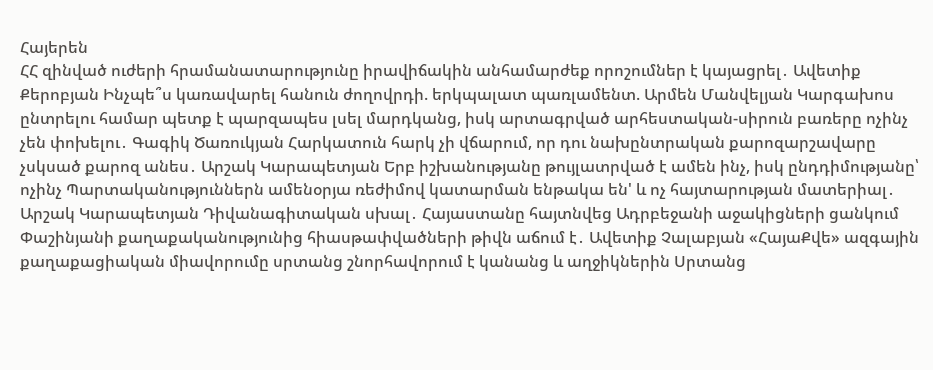Հայերեն
ՀՀ զինված ուժերի հրամանատարությունը իրավիճակին անհամարժեք որոշումներ է կայացրել․ Ավետիք Քերոբյան Ինչպե՞ս կառավարել հանուն ժողովրդի. երկպալատ պառլամենտ. Արմեն Մանվելյան Կարգախոս ընտրելու համար պետք է պարզապես լսել մարդկանց, իսկ արտագրված արհեստական-սիրուն բառերը ոչինչ չեն փոխելու․ Գագիկ Ծառուկյան Հարկատուն հարկ չի վճարում, որ դու նախընտրական քարոզարշավարը չսկսած քարոզ անես․ Արշակ Կարապետյան Երբ իշխանությանը թույլատրված է ամեն ինչ, իսկ ընդդիմությանը՝ ոչինչ Պարտականություններն ամենօրյա ռեժիմով կատարման ենթակա են' և ոչ հայտարության մատերիալ․ Արշակ Կարապետյան Դիվանագիտական սխալ․ Հայաստանը հայտնվեց Ադրբեջանի աջակիցների ցանկում Փաշինյանի քաղաքականությունից հիասթափվածների թիվն աճում է․ Ավետիք Չալաբյան «ՀայաՔվե» ազգային քաղաքացիական միավորումը սրտանց շնորհավորում է կանանց և աղջիկներին Սրտանց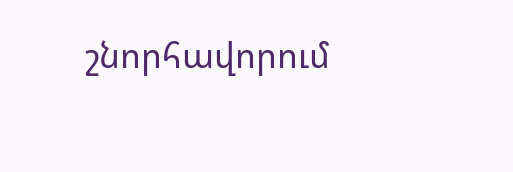շնորհավորում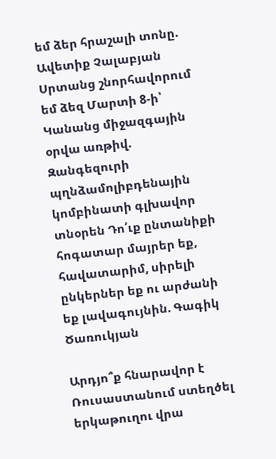եմ ձեր հրաշալի տոնը. Ավետիք Չալաբյան Սրտանց շնորհավորում եմ ձեզ Մարտի 8-ի՝ Կանանց միջազգային օրվա առթիվ. Զանգեզուրի պղնձամոլիբդենային կոմբինատի գլխավոր տնօրեն Դո՛ւք ընտանիքի հոգատար մայրեր եք, հավատարիմ, սիրելի ընկերներ եք ու արժանի եք լավագույնին. Գագիկ Ծառուկյան

Արդյո՞ք հնարավոր է Ռուսաստանում ստեղծել երկաթուղու վրա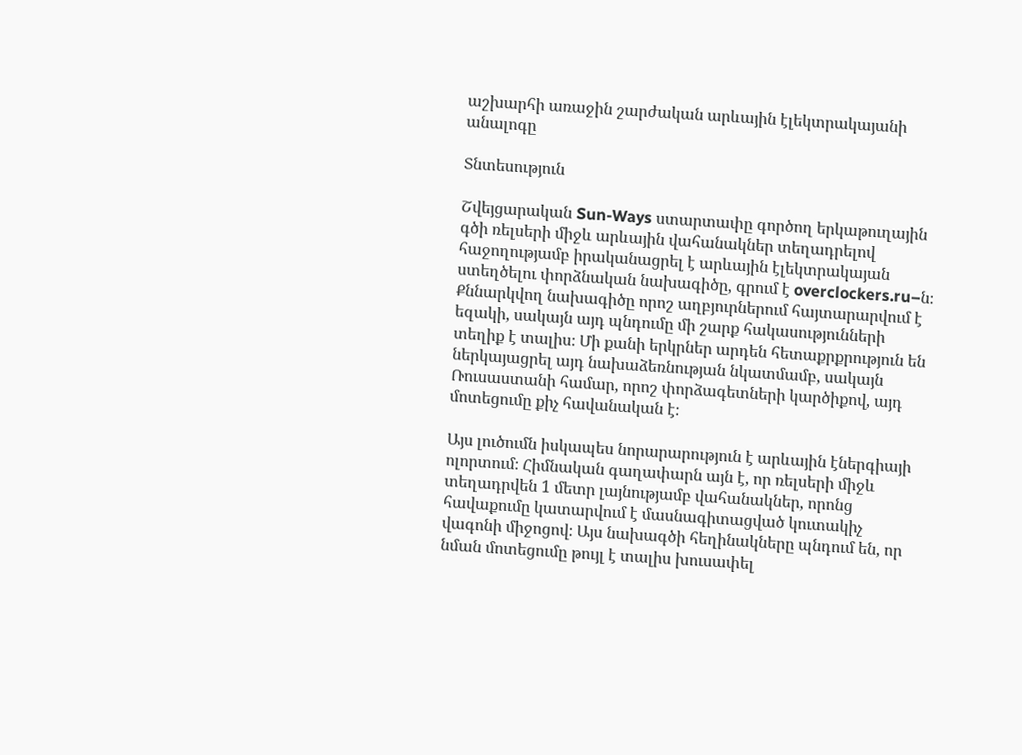աշխարհի առաջին շարժական արևային էլեկտրակայանի անալոգը

Տնտեսություն

Շվեյցարական Sun-Ways ստարտափը գործող երկաթուղային գծի ռելսերի միջև արևային վահանակներ տեղադրելով հաջողությամբ իրականացրել է արևային էլեկտրակայան ստեղծելու փորձնական նախագիծը, գրում է overclockers.ru–ն։ Քննարկվող նախագիծը որոշ աղբյուրներում հայտարարվում է եզակի, սակայն այդ պնդումը մի շարք հակասությունների տեղիք է տալիս։ Մի քանի երկրներ արդեն հետաքրքրություն են ներկայացրել այդ նախաձեռնության նկատմամբ, սակայն Ռուսաստանի համար, որոշ փորձագետների կարծիքով, այդ մոտեցումը քիչ հավանական է։

Այս լուծումն իսկապես նորարարություն է արևային էներգիայի ոլորտում։ Հիմնական գաղափարն այն է, որ ռելսերի միջև տեղադրվեն 1 մետր լայնությամբ վահանակներ, որոնց հավաքումը կատարվում է մասնագիտացված կուտակիչ վագոնի միջոցով։ Այս նախագծի հեղինակները պնդում են, որ նման մոտեցումը թույլ է տալիս խուսափել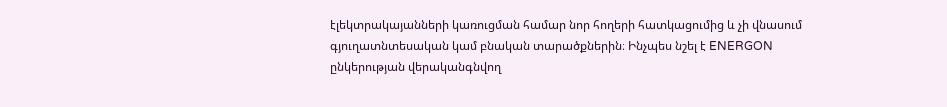էլեկտրակայանների կառուցման համար նոր հողերի հատկացումից և չի վնասում գյուղատնտեսական կամ բնական տարածքներին։ Ինչպես նշել է ENERGON ընկերության վերականգնվող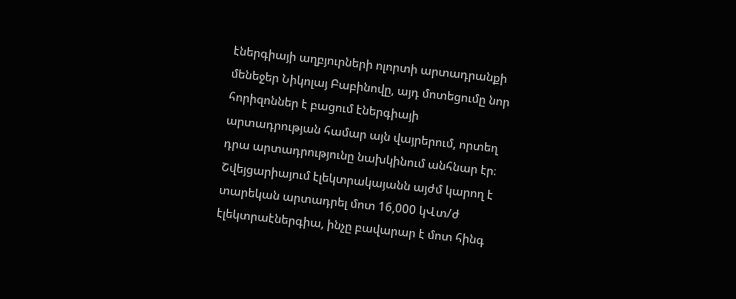էներգիայի աղբյուրների ոլորտի արտադրանքի մենեջեր Նիկոլայ Բաբինովը, այդ մոտեցումը նոր հորիզոններ է բացում էներգիայի արտադրության համար այն վայրերում, որտեղ դրա արտադրությունը նախկինում անհնար էր։ Շվեյցարիայում էլեկտրակայանն այժմ կարող է տարեկան արտադրել մոտ 16,000 կՎտ/ժ էլեկտրաէներգիա, ինչը բավարար է մոտ հինգ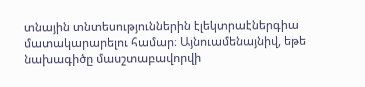տնային տնտեսություններին էլեկտրաէներգիա մատակարարելու համար։ Այնուամենայնիվ, եթե նախագիծը մասշտաբավորվի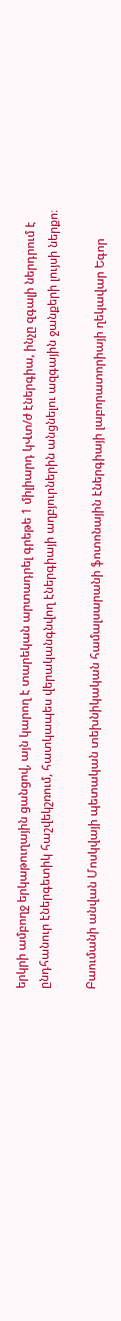երկրի ամբողջ երկաթուղային ցանցով, այն կարող է տարեկան արտադրել գրեթե 1 միլիարդ կՎտ/ժ էներգիա, ինչը զգալի ներդրում է ընդհանուր էներգետիկ հաշվեկշռում, հատկապես վերականգնվող էներգիայի աղբյուրներին անցնելու ազգային ջանքերի լույսի ներքո։

Բաումանի անվան Մոսկվայի պետական տեխնիկական համալսարանի ֆոտոնային էներգիայի լաբորատորիայի ղեկավար Եգոր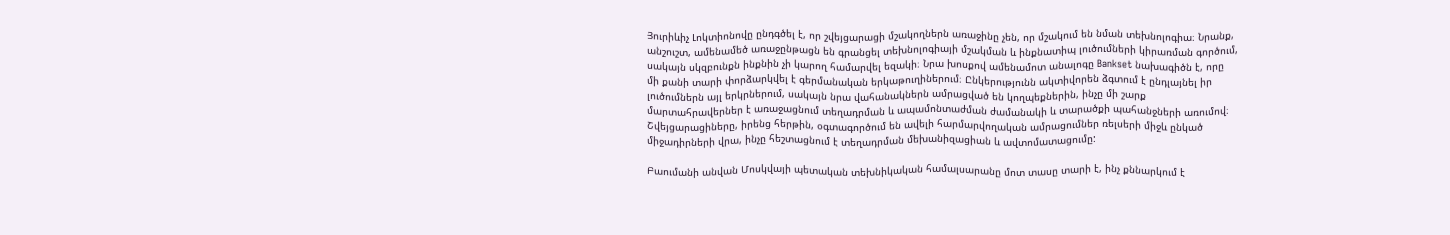Յուրիևիչ Լոկտիոնովը ընդգծել է, որ շվեյցարացի մշակողներն առաջինը չեն, որ մշակում են նման տեխնոլոգիա։ Նրանք, անշուշտ, ամենամեծ առաջընթացն են գրանցել տեխնոլոգիայի մշակման և ինքնատիպ լուծումների կիրառման գործում, սակայն սկզբունքն ինքնին չի կարող համարվել եզակի։ Նրա խոսքով ամենամոտ անալոգը Bankset նախագիծն է, որը մի քանի տարի փորձարկվել է գերմանական երկաթուղիներում։ Ընկերությունն ակտիվորեն ձգտում է ընդլայնել իր լուծումներն այլ երկրներում, սակայն նրա վահանակներն ամրացված են կողպեքներին, ինչը մի շարք մարտահրավերներ է առաջացնում տեղադրման և ապամոնտաժման ժամանակի և տարածքի պահանջների առումով։ Շվեյցարացիները, իրենց հերթին, օգտագործում են ավելի հարմարվողական ամրացումներ ռելսերի միջև ընկած միջադիրների վրա, ինչը հեշտացնում է տեղադրման մեխանիզացիան և ավտոմատացումը:

Բաումանի անվան Մոսկվայի պետական տեխնիկական համալսարանը մոտ տասը տարի է, ինչ քննարկում է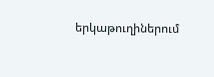երկաթուղիներում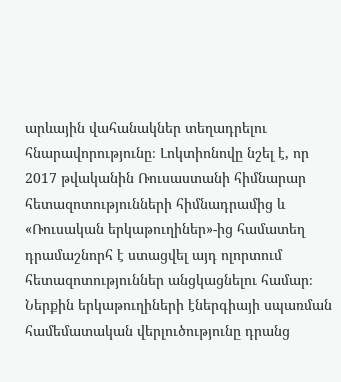արևային վահանակներ տեղադրելու հնարավորությունը։ Լոկտիոնովը նշել է, որ 2017 թվականին Ռուսաստանի հիմնարար հետազոտությունների հիմնադրամից և «Ռուսական երկաթուղիներ»-ից համատեղ դրամաշնորհ է ստացվել այդ ոլորտում հետազոտություններ անցկացնելու համար։ Ներքին երկաթուղիների էներգիայի սպառման համեմատական վերլուծությունը դրանց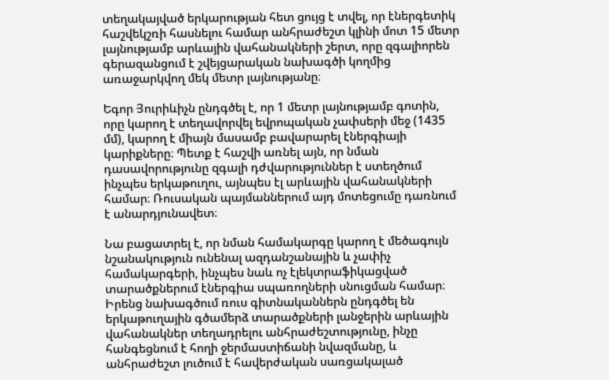տեղակայված երկարության հետ ցույց է տվել, որ էներգետիկ հաշվեկշռի հասնելու համար անհրաժեշտ կլինի մոտ 15 մետր լայնությամբ արևային վահանակների շերտ, որը զգալիորեն գերազանցում է շվեյցարական նախագծի կողմից առաջարկվող մեկ մետր լայնությանը։

Եգոր Յուրիևիչն ընդգծել է, որ 1 մետր լայնությամբ գոտին, որը կարող է տեղավորվել եվրոպական չափսերի մեջ (1435 մմ), կարող է միայն մասամբ բավարարել էներգիայի կարիքները։ Պետք է հաշվի առնել այն, որ նման դասավորությունը զգալի դժվարություններ է ստեղծում ինչպես երկաթուղու, այնպես էլ արևային վահանակների համար։ Ռուսական պայմաններում այդ մոտեցումը դառնում է անարդյունավետ։

Նա բացատրել է, որ նման համակարգը կարող է մեծագույն նշանակություն ունենալ ազդանշանային և չափիչ համակարգերի, ինչպես նաև ոչ էլեկտրաֆիկացված տարածքներում էներգիա սպառողների սնուցման համար։ Իրենց նախագծում ռուս գիտնականներն ընդգծել են երկաթուղային գծամերձ տարածքների լանջերին արևային վահանակներ տեղադրելու անհրաժեշտությունը, ինչը հանգեցնում է հողի ջերմաստիճանի նվազմանը, և անհրաժեշտ լուծում է հավերժական սառցակալած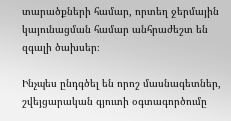տարածքների համար, որտեղ ջերմային կայունացման համար անհրաժեշտ են զգալի ծախսեր։

Ինչպես ընդգծել են որոշ մասնագետներ, շվեյցարական գյուտի օգտագործումը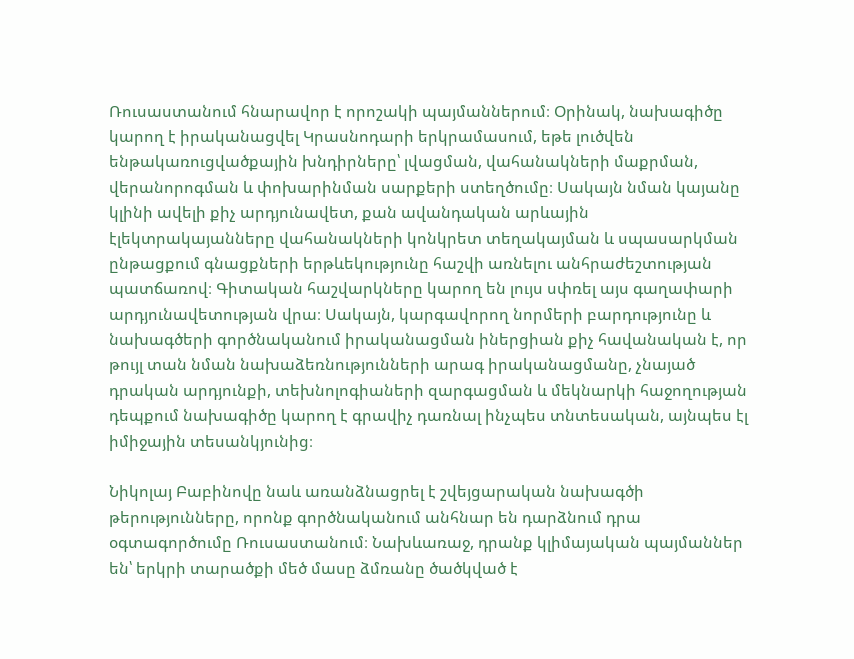Ռուսաստանում հնարավոր է որոշակի պայմաններում։ Օրինակ, նախագիծը կարող է իրականացվել Կրասնոդարի երկրամասում, եթե լուծվեն ենթակառուցվածքային խնդիրները՝ լվացման, վահանակների մաքրման, վերանորոգման և փոխարինման սարքերի ստեղծումը։ Սակայն նման կայանը կլինի ավելի քիչ արդյունավետ, քան ավանդական արևային էլեկտրակայանները վահանակների կոնկրետ տեղակայման և սպասարկման ընթացքում գնացքների երթևեկությունը հաշվի առնելու անհրաժեշտության պատճառով։ Գիտական հաշվարկները կարող են լույս սփռել այս գաղափարի արդյունավետության վրա։ Սակայն, կարգավորող նորմերի բարդությունը և նախագծերի գործնականում իրականացման իներցիան քիչ հավանական է, որ թույլ տան նման նախաձեռնությունների արագ իրականացմանը, չնայած դրական արդյունքի, տեխնոլոգիաների զարգացման և մեկնարկի հաջողության դեպքում նախագիծը կարող է գրավիչ դառնալ ինչպես տնտեսական, այնպես էլ իմիջային տեսանկյունից։

Նիկոլայ Բաբինովը նաև առանձնացրել է շվեյցարական նախագծի թերությունները, որոնք գործնականում անհնար են դարձնում դրա օգտագործումը Ռուսաստանում։ Նախևառաջ, դրանք կլիմայական պայմաններ են՝ երկրի տարածքի մեծ մասը ձմռանը ծածկված է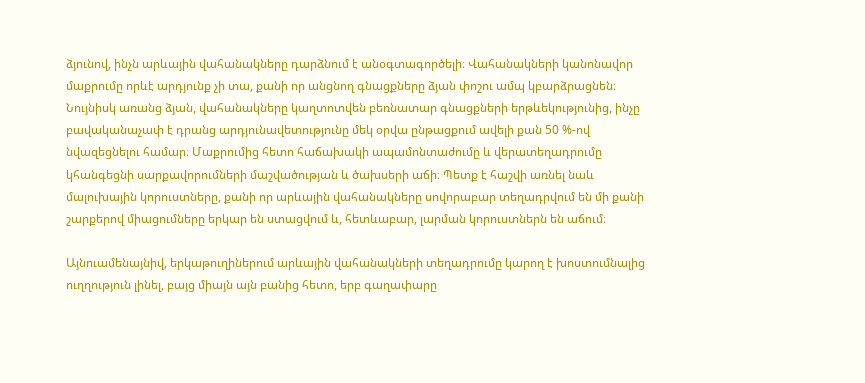ձյունով, ինչն արևային վահանակները դարձնում է անօգտագործելի։ Վահանակների կանոնավոր մաքրումը որևէ արդյունք չի տա, քանի որ անցնող գնացքները ձյան փոշու ամպ կբարձրացնեն։ Նույնիսկ առանց ձյան, վահանակները կաղտոտվեն բեռնատար գնացքների երթևեկությունից, ինչը բավականաչափ է դրանց արդյունավետությունը մեկ օրվա ընթացքում ավելի քան 50 %-ով նվազեցնելու համար։ Մաքրումից հետո հաճախակի ապամոնտաժումը և վերատեղադրումը կհանգեցնի սարքավորումների մաշվածության և ծախսերի աճի։ Պետք է հաշվի առնել նաև մալուխային կորուստները, քանի որ արևային վահանակները սովորաբար տեղադրվում են մի քանի շարքերով միացումները երկար են ստացվում և, հետևաբար, լարման կորուստներն են աճում։

Այնուամենայնիվ, երկաթուղիներում արևային վահանակների տեղադրումը կարող է խոստումնալից ուղղություն լինել, բայց միայն այն բանից հետո, երբ գաղափարը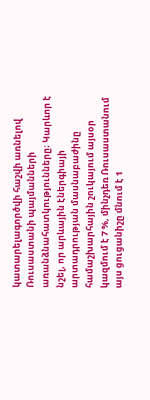կատարելագործվի հաշվի առնելով Ռուսաստանի պայմանների առանձնահատկությունները։ Կարևոր է նշել, որ արևային էներգիայի արտադրության մասնաբաժինը համաշխարհային շուկայում այսօր կազմում է 7 %, մինչդեռ Ռուսաստանում այս ցուցանիշը մնում է 1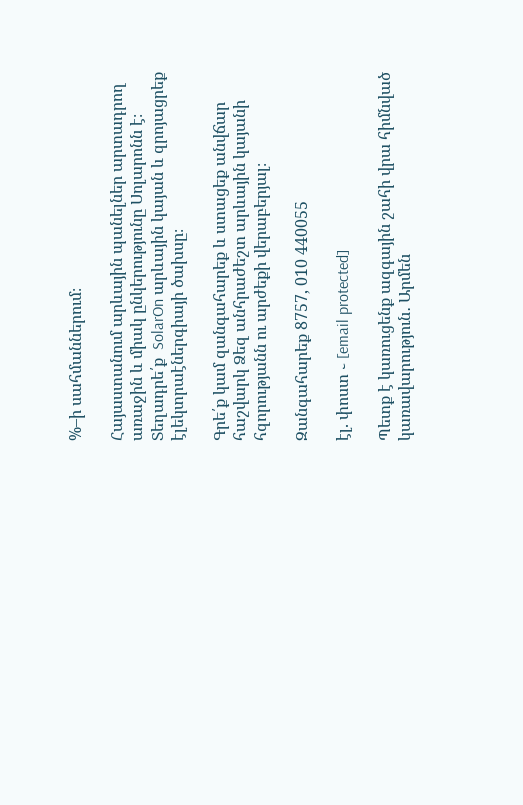%–ի սահմաններում։

Հայաստանում արևային պանելներ արտադրող առաջին և միակ ընկերությունը Սոլարոնն է։ Տեղադրե՛ք  SolarOn արևային կայան և զրոյացրեք էլեկտրաէներգիայի ծախսը։

Գրե՛ք կամ զանգահարեք և ստացեք անվճար հաշվարկ Ձեզ անհրաժեշտ արևային կայանի հզորությանն ու արժեքի վերաբերյալ։

Զանգահարեք 8757, 010 440055

էլ. փոստ ֊ [email protected]

Պետք է կառուցենք ազգային շահի վրա հիմնված կառավարություն․ Արմեն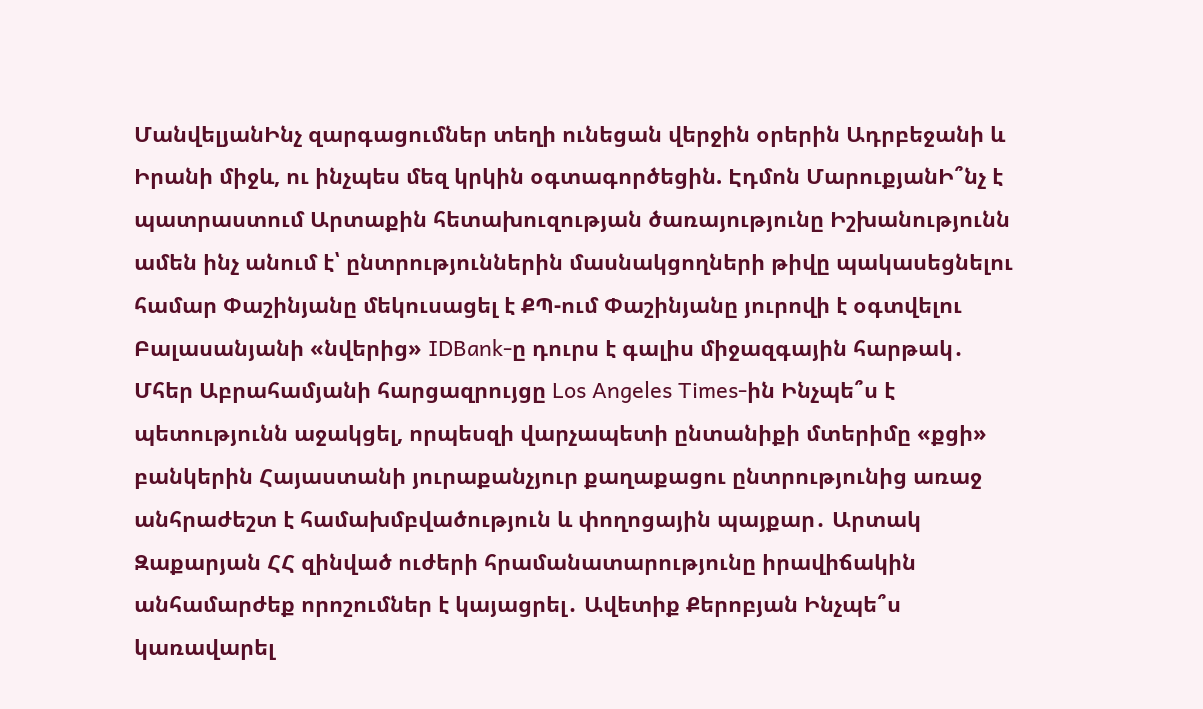ՄանվելյանԻնչ զարգացումներ տեղի ունեցան վերջին օրերին Ադրբեջանի և Իրանի միջև, ու ինչպես մեզ կրկին օգտագործեցին. Էդմոն ՄարուքյանԻ՞նչ է պատրաստում Արտաքին հետախուզության ծառայությունը Իշխանությունն ամեն ինչ անում է՝ ընտրություններին մասնակցողների թիվը պակասեցնելու համար Փաշինյանը մեկուսացել է ՔՊ-ում Փաշինյանը յուրովի է օգտվելու Բալասանյանի «նվերից» IDBank-ը դուրս է գալիս միջազգային հարթակ․ Մհեր Աբրահամյանի հարցազրույցը Los Angeles Times-ին Ինչպե՞ս է պետությունն աջակցել, որպեսզի վարչապետի ընտանիքի մտերիմը «քցի» բանկերին Հայաստանի յուրաքանչյուր քաղաքացու ընտրությունից առաջ անհրաժեշտ է համախմբվածություն և փողոցային պայքար․ Արտակ Զաքարյան ՀՀ զինված ուժերի հրամանատարությունը իրավիճակին անհամարժեք որոշումներ է կայացրել․ Ավետիք Քերոբյան Ինչպե՞ս կառավարել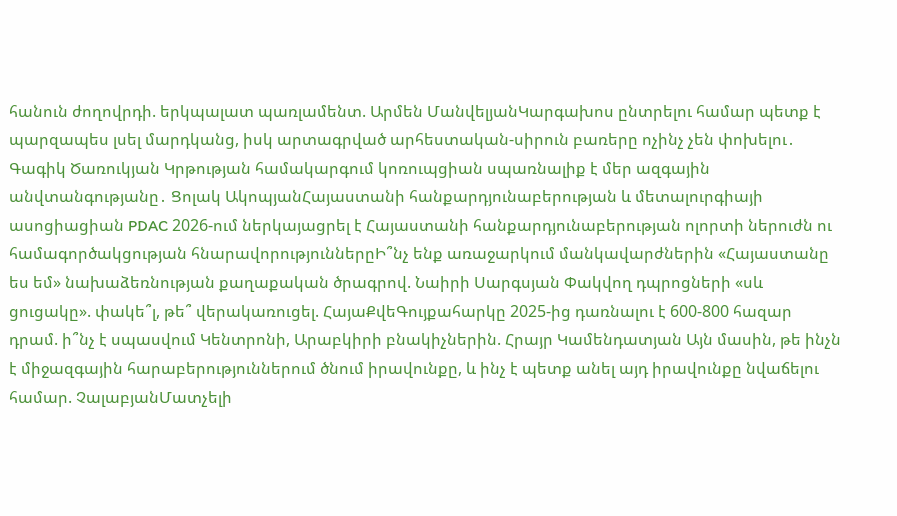հանուն ժողովրդի. երկպալատ պառլամենտ. Արմեն ՄանվելյանԿարգախոս ընտրելու համար պետք է պարզապես լսել մարդկանց, իսկ արտագրված արհեստական-սիրուն բառերը ոչինչ չեն փոխելու․ Գագիկ Ծառուկյան Կրթության համակարգում կոռուպցիան սպառնալիք է մեր ազգային անվտանգությանը․ Ցոլակ ԱկոպյանՀայաստանի հանքարդյունաբերության և մետալուրգիայի ասոցիացիան PDAC 2026-ում ներկայացրել է Հայաստանի հանքարդյունաբերության ոլորտի ներուժն ու համագործակցության հնարավորություններըԻ՞նչ ենք առաջարկում մանկավարժներին «Հայաստանը ես եմ» նախաձեռնության քաղաքական ծրագրով. Նաիրի Սարգսյան Փակվող դպրոցների «սև ցուցակը». փակե՞լ, թե՞ վերակառուցել. ՀայաՔվեԳույքահարկը 2025-ից դառնալու է 600-800 հազար դրամ. ի՞նչ է սպասվում Կենտրոնի, Արաբկիրի բնակիչներին. Հրայր Կամենդատյան Այն մասին, թե ինչն է միջազգային հարաբերություններում ծնում իրավունքը, և ինչ է պետք անել այդ իրավունքը նվաճելու համար. ՉալաբյանՄատչելի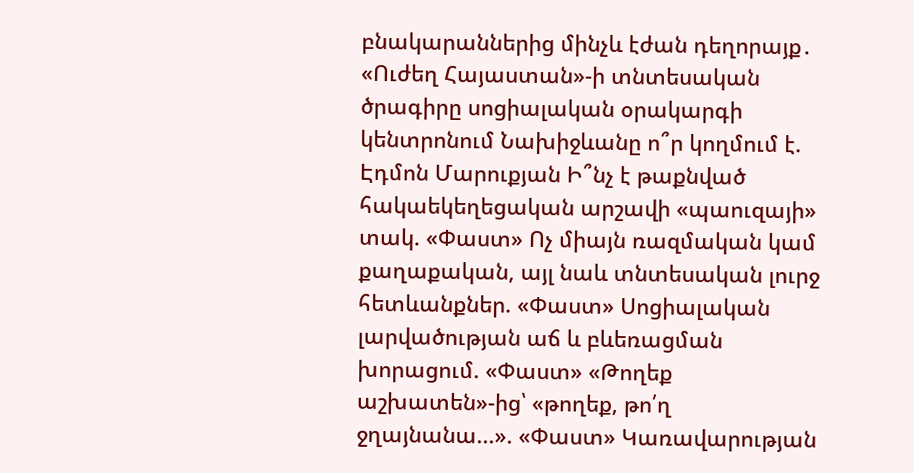բնակարաններից մինչև էժան դեղորայք․ «Ուժեղ Հայաստան»-ի տնտեսական ծրագիրը սոցիալական օրակարգի կենտրոնում Նախիջևանը ո՞ր կողմում է. Էդմոն Մարուքյան Ի՞նչ է թաքնված հակաեկեղեցական արշավի «պաուզայի» տակ. «Փաստ» Ոչ միայն ռազմական կամ քաղաքական, այլ նաև տնտեսական լուրջ հետևանքներ. «Փաստ» Սոցիալական լարվածության աճ և բևեռացման խորացում. «Փաստ» «Թողեք աշխատեն»-ից՝ «թողեք, թո՛ղ ջղայնանա...». «Փաստ» Կառավարության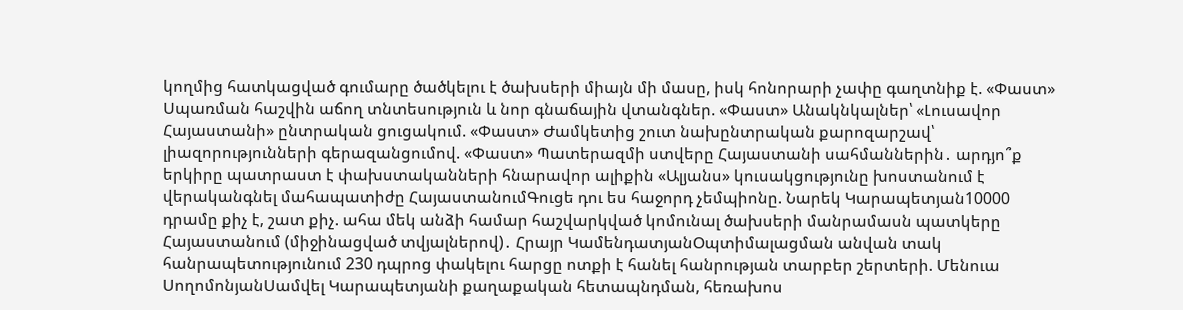կողմից հատկացված գումարը ծածկելու է ծախսերի միայն մի մասը, իսկ հոնորարի չափը գաղտնիք է. «Փաստ» Սպառման հաշվին աճող տնտեսություն և նոր գնաճային վտանգներ. «Փաստ» Անակնկալներ՝ «Լուսավոր Հայաստանի» ընտրական ցուցակում. «Փաստ» Ժամկետից շուտ նախընտրական քարոզարշավ՝ լիազորությունների գերազանցումով. «Փաստ» Պատերազմի ստվերը Հայաստանի սահմաններին․ արդյո՞ք երկիրը պատրաստ է փախստականների հնարավոր ալիքին «Ալյանս» կուսակցությունը խոստանում է վերականգնել մահապատիժը ՀայաստանումԳուցե դու ես հաջորդ չեմպիոնը. Նարեկ Կարապետյան10000 դրամը քիչ է, շատ քիչ. ահա մեկ անձի համար հաշվարկված կոմունալ ծախսերի մանրամասն պատկերը Հայաստանում (միջինացված տվյալներով)․ Հրայր ԿամենդատյանՕպտիմալացման անվան տակ հանրապետությունում 230 դպրոց փակելու հարցը ոտքի է հանել հանրության տարբեր շերտերի. Մենուա ՍողոմոնյանՍամվել Կարապետյանի քաղաքական հետապնդման, հեռախոս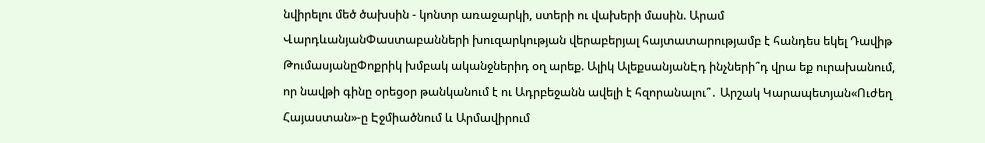նվիրելու մեծ ծախսին - կոնտր առաջարկի, ստերի ու վախերի մասին. Արամ ՎարդևանյանՓաստաբանների խուզարկության վերաբերյալ հայտատարությամբ է հանդես եկել Դավիթ ԹումասյանըՓոքրիկ խմբակ ականջներիդ օղ արեք. Ալիկ ԱլեքսանյանԷդ ինչների՞դ վրա եք ուրախանում, որ նավթի գինը օրեցօր թանկանում է ու Ադրբեջանն ավելի է հզորանալու՞․ Արշակ Կարապետյան«Ուժեղ Հայաստան»-ը Էջմիածնում և Արմավիրում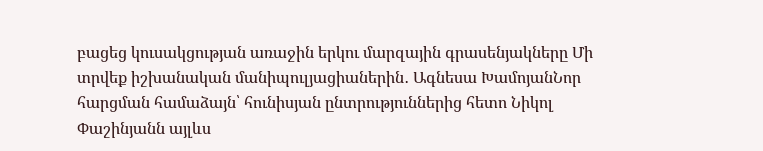բացեց կուսակցության առաջին երկու մարզային գրասենյակները Մի տրվեք իշխանական մանիպուլյացիաներին․ Ագնեսա ԽամոյանՆոր հարցման համաձայն՝ հունիսյան ընտրություններից հետո Նիկոլ Փաշինյանն այլևս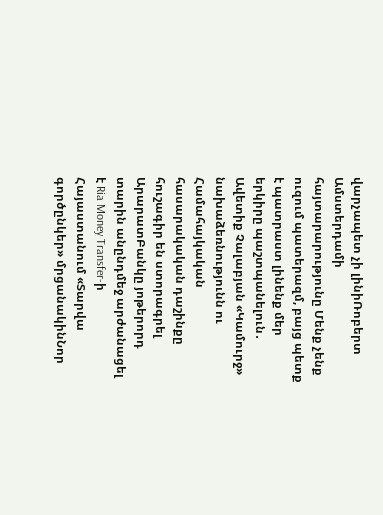վարչապետ չի լինիՌոբերտ Ամստերդամի հայտարարությունը Մենք չենք ուզում պատերազմ, բայց պետք է պատրաստ լինենք մեր երկիրը պաշտպանելուն․ Ավետիք Չալաբյան «Կամուրջ» նախաձեռնությունն ու Համահայկական հասարակական դաշինքը հուշագիր են ստորագրել ԱրարատԲանկը յոթերորդ տարին անընդմեջ արժանացել է Ria Money Transfer-ի Հայաստանում «Տարվա գործընկեր» մրցանակինՆոր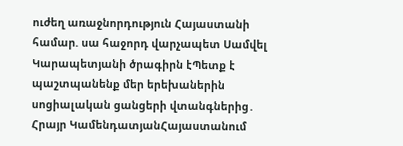ուժեղ առաջնորդություն Հայաստանի համար. սա հաջորդ վարչապետ Սամվել Կարապետյանի ծրագիրն էՊետք է պաշտպանենք մեր երեխաներին սոցիալական ցանցերի վտանգներից․ Հրայր ԿամենդատյանՀայաստանում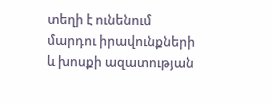տեղի է ունենում մարդու իրավունքների և խոսքի ազատության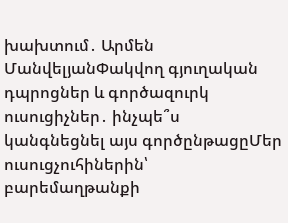խախտում․ Արմեն ՄանվելյանՓակվող գյուղական դպրոցներ և գործազուրկ ուսուցիչներ․ ինչպե՞ս կանգնեցնել այս գործընթացըՄեր ուսուցչուհիներին՝ բարեմաղթանքի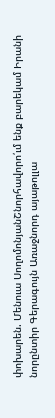փոխարեն. Մենուա ՍողոմոնյանՇնորհավորո՛ւմ ենք բարեկամ Իրանի նորընտիր Գերագույն Առաջնորդ այաթոլլա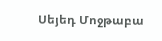Սեյեդ Մոջթաբա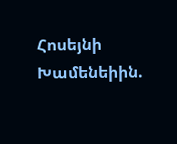Հոսեյնի Խամենեիին.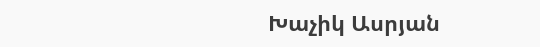Խաչիկ Ասրյան